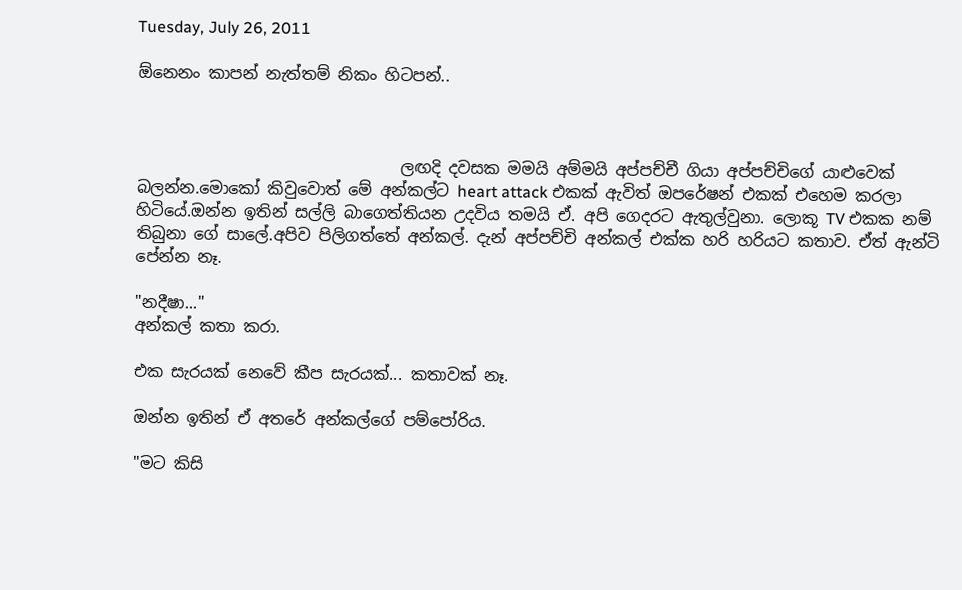Tuesday, July 26, 2011

ඕනෙනං කාපන් නැත්තම් නිකං හිටපන්..



                                 ලඟදි දවසක මමයි අම්මයි අප්පච්චී ගියා අප්පච්චිගේ යාළුවෙක් බලන්න.මොකෝ කිවුවොත් මේ අන්කල්ට heart attack එකක් ඇවිත් ඔපරේෂන් එකක් එහෙම කරලා හිටියේ.ඔන්න ඉතින් සල්ලි බාගෙත්තියන උදවිය තමයි ඒ. අපි ගෙදරට ඇතුල්වුනා. ලොකූ TV එකක නම් තිබුනා ගේ සාලේ.අපිව පිලිගත්තේ අන්කල්. දැන් අප්පච්චි අන්කල් එක්ක හරි හරියට කතාව. ඒත් ඇන්ටි පේන්න නෑ.

"නදීෂා..."
අන්කල් කතා කරා.

එක සැරයක් නෙවේ කීප සැරයක්... කතාවක් නෑ.

ඔන්න ඉතින් ඒ අතරේ අන්කල්ගේ පම්පෝරිය.

"මට කිසි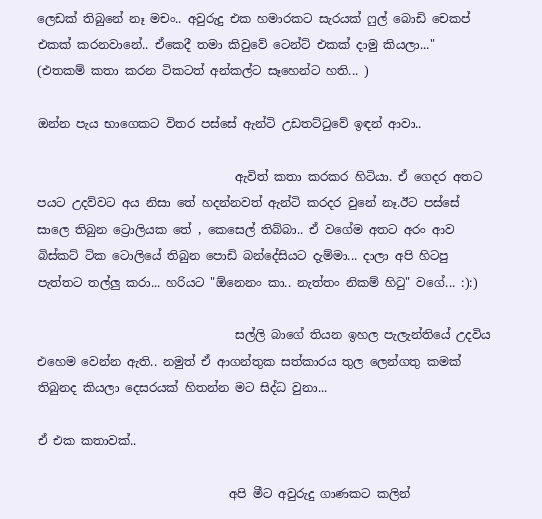ලෙඩක් තිබුනේ නෑ මචං.. අවුරුදු එක හමාරකට සැරයක් ෆුල් බොඩි චෙකප් එකක් කරනවානේ.. ඒකෙදී තමා කිවුවේ ටෙන්ට් එකක් දාමු කියලා..."
(එතකම් කතා කරන ටිකටත් අන්කල්ට සෑහෙන්ට හති... )

ඔන්න පැය භාගෙකට විතර පස්සේ ඇන්ටි උඩතට්ටුවේ ඉඳන් ආවා..

                                 ඇවිත් කතා කරකර හිටියා. ඒ ගෙදර අතට පයට උදව්වට අය නිසා තේ හදන්නවත් ඇන්ටි කරදර වුනේ නෑ.ඊට පස්සේ සාලෙ තිබුන ට්‍රොලියක තේ , කෙසෙල් තිබ්බා.. ඒ වගේම අතට අරං ආව බිස්කට් ටික ටොලියේ තිබුන පොඩි බන්දේසියට දැම්මා... දාලා අපි හිටපු පැත්තට තල්ලු කරා... හරියට "ඕනෙනං කා.. නැත්තං නිකම් හිටු" වගේ... :):)

                                 සල්ලි බාගේ තියන ඉහල පැලැන්තියේ උදවිය එහෙම වෙන්න ඇති.. නමුත් ඒ ආගන්තුක සත්කාරය තුල ලෙන්ගතු කමක් තිබුනද කියලා දෙසරයක් හිතන්න මට සිද්ධ වුනා...

ඒ එක කතාවක්..

                                අපි මීට අවුරුදු ගාණකට කලින්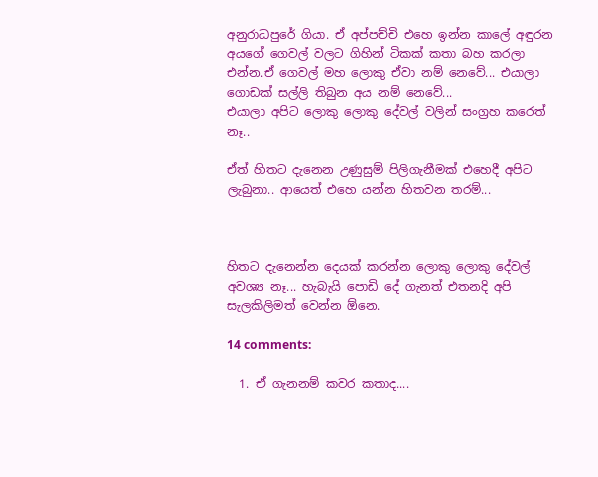අනුරාධපුරේ ගියා. ඒ අප්පච්චි එහෙ ඉන්න කාලේ අඳුරන අයගේ ගෙවල් වලට ගිහින් ටිකක් කතා බහ කරලා එන්න.ඒ ගෙවල් මහ ලොකු ඒවා නම් නෙවේ... එයාලා ගොඩක් සල්ලි තිබුන අය නම් නෙවේ...
එයාලා අපිට ලොකු ලොකු දේවල් වලින් සංග්‍රහ කරෙත් නෑ..

ඒත් හිතට දැනෙන උණුසුම් පිලිගැනීමක් එහෙදී අපිට ලැබුනා.. ආයෙත් එහෙ යන්න හිතවන තරම්...



හිතට දැනෙන්න දෙයක් කරන්න ලොකු ලොකු දේවල් අවශ්‍ය නෑ... හැබැයි පොඩි දේ ගැනත් එතනදි අපි සැලකිලිමත් වෙන්න ඕනෙ.

14 comments:

  1. ඒ ගැනනම් කවර කතාද....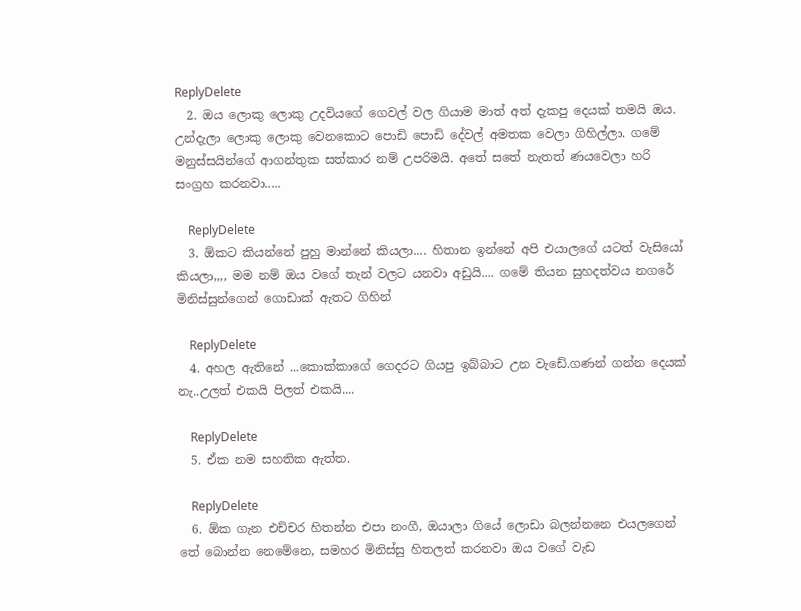ReplyDelete
  2. ඔය ලොකු ලොකු උදවියගේ ගෙවල් වල ගියාම මාත් අත් දැකපු දෙයක් තමයි ඔය. උන්දැලා ලොකු ලොකු වෙනකොට පොඩි පොඩි දේවල් අමතක වෙලා ගිහිල්ලා. ගමේ මනුස්සයින්ගේ ආගන්තුක සත්කාර නම් උපරිමයි. අතේ සතේ නැතත් ණයවෙලා හරි සංග්‍රහ කරනවා.....

    ReplyDelete
  3. ඕකට කියන්නේ පුහු මාන්නේ කියලා.... හිතාන ඉන්නේ අපි එයාලගේ යටත් වැසියෝ කියලා,,,, මම නම් ඔය වගේ තැන් වලට යනවා අඩුයි.... ගමේ තියන සුහදත්වය නගරේ මිනිස්සුන්ගෙන් ගොඩාක් ඇතට ගිහින්

    ReplyDelete
  4. අහල ඇතිනේ ...කොක්කාගේ ගෙදරට ගියපු ඉබ්බාට උන වැඩේ.ගණන් ගන්න දෙයක් නැ..උලත් එකයි පිලත් එකයි....

    ReplyDelete
  5. ඒක නම සහතික ඇත්ත.

    ReplyDelete
  6. ඕක ගැන එච්චර හිතන්න එපා නංගී, ඔයාලා ගියේ ලොඩා බලන්නනෙ එයලගෙන් තේ බොන්න නෙමේනෙ, සමහර මිනිස්සු හිතලත් කරනවා ඔය වගේ වැඩ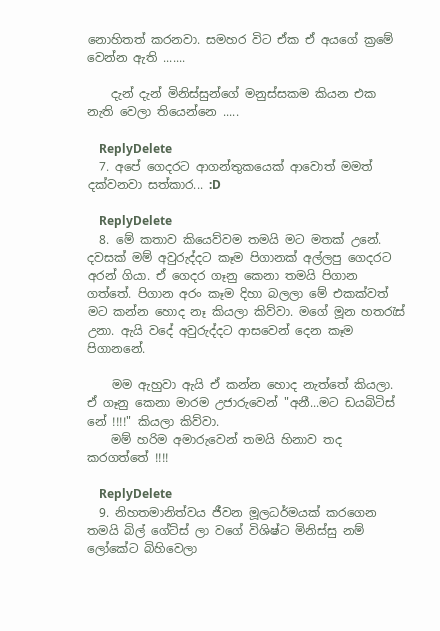නොහිතත් කරනවා. සමහර විට ඒක ඒ අයගේ ක්‍රමේ වෙන්න ඇති .......

    දැන් දැන් මිනිස්සුන්ගේ මනුස්සකම කියන එක නැති වෙලා තියෙන්නෙ .....

    ReplyDelete
  7. අපේ ගෙදරට ආගන්තුකයෙක් ආවොත් මමත් දක්වනවා සත්කාර... :D

    ReplyDelete
  8. මේ කතාව කියෙව්වම තමයි මට මතක් උනේ. දවසක් මම් අවුරුද්දට කෑම පිගානක් අල්ලපු ගෙදරට අරන් ගියා. ඒ ගෙදර ගෑනු කෙනා තමයි පිගාන ගත්තේ. පිගාන අරං කෑම දිහා බලලා මේ එකක්වත් මට කන්න හොද නෑ කියලා කිව්වා. මගේ මූන හතරැස් උනා. ඇයි වදේ අවුරුද්දට ආසවෙන් දෙන කෑම පිගානනේ.

    මම ඇහුවා ඇයි ඒ කන්න හොද නැත්තේ කියලා. ඒ ගෑනු කෙනා මාරම උජාරුවෙන් "අනී...මට ඩයබිටිස් නේ !!!!" කියලා කිව්වා.
    මම් හරිම අමාරුවෙන් තමයි හිනාව තද කරගත්තේ !!!!

    ReplyDelete
  9. නිහතමානිත්වය ජීවන මූලධර්මයක් කරගෙන තමයි බිල් ගේට්ස් ලා වගේ විශිෂ්ට මිනිස්සු නම් ලෝකේට බිහිවෙලා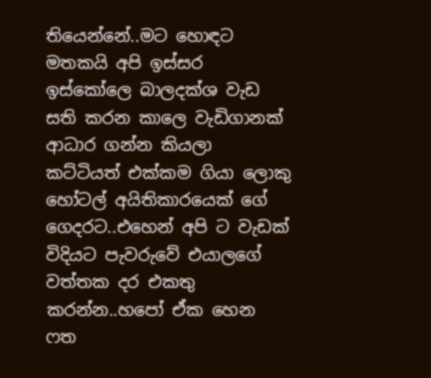තියෙන්නේ..මට හොඳට මතකයි අපි ඉස්සර ඉස්කෝලෙ බාලදක්ශ වැඩ සති කරන කාලෙ වැඩිගානක් ආධාර ගන්න කියලා කට්ටියත් එක්කම ගියා ලොකු හෝටල් අයිතිකාරයෙක් ගේ ගෙදරට..එහෙන් අපි ට වැඩක් විදියට පැවරුවේ එයාලගේ වත්තක දර එකතු කරන්න..හපෝ ඒක හෙන ෆත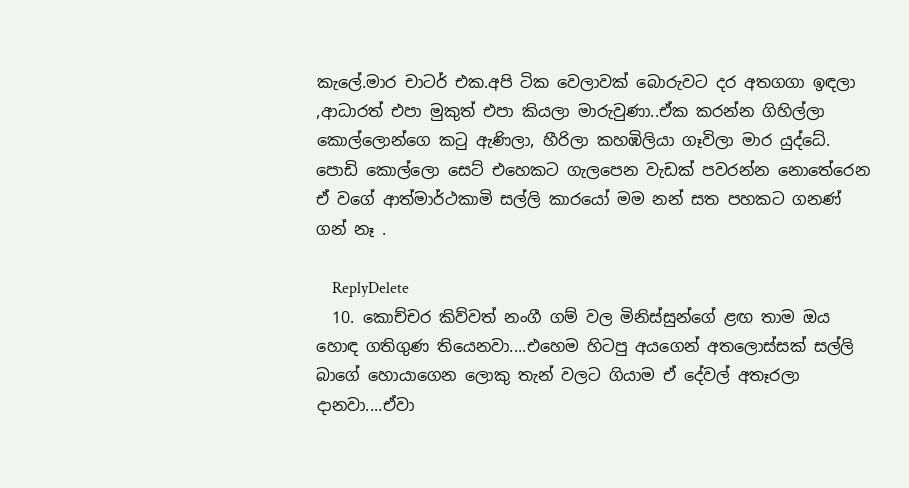කැලේ.මාර චාටර් එක.අපි ටික වෙලාවක් බොරුවට දර අතගගා ඉඳලා ,ආධාරත් එපා මුකුත් එපා කියලා මාරුවුණා..ඒක කරන්න ගිහිල්ලා කොල්ලොන්ගෙ කටු ඇණිලා, හීරිලා කහඹිලියා ගෑවිලා මාර යුද්ධේ. පොඩි කොල්ලො සෙට් එහෙකට ගැලපෙන වැඩක් පවරන්න නොතේරෙන ඒ වගේ ආත්මාර්ථකාමි සල්ලි කාරයෝ මම නන් සත පහකට ගනණ් ගන් නෑ .

    ReplyDelete
  10. කොච්චර කිව්වත් නංගී ගම් වල මිනිස්සුන්ගේ ළඟ තාම ඔය හොඳ ගතිගුණ තියෙනවා....එහෙම හිටපු අයගෙන් අතලොස්සක් සල්ලි බාගේ හොයාගෙන ලොකු තැන් වලට ගියාම ඒ දේවල් අතෑරලා දානවා....ඒවා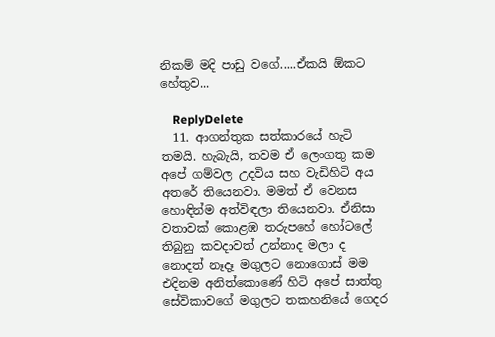නිකම් මදි පාඩු වගේ.....ඒකයි ඕකට හේතුව...

    ReplyDelete
  11. ආගන්තුක සත්කාරයේ හැටි තමයි. හැබැයි, තවම ඒ ලෙංගතු කම අපේ ගම්වල උදවිය සහ වැඩිහිටි අය අතරේ තියෙනවා. මමත් ඒ වෙනස හොඳින්ම අත්විඳලා තියෙනවා. ඒනිසා වතාවක් කොළඹ තරුපහේ හෝටලේ තිබුනු කවදාවත් උන්නාද මලා ද නොදත් නෑදෑ මගුලට නොගොස් මම එදිනම අනිත්කොණේ හිටි අපේ සාත්තු සේවිකාවගේ මගුලට තකහනියේ ගෙදර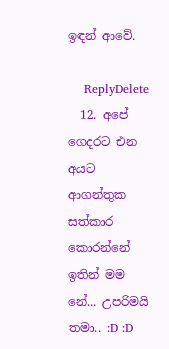ඉඳන් ආවේ.

    ReplyDelete
  12. අපේ ගෙදරට එන අයට ආගන්තුක සත්කාර කොරන්නේ ඉතින් මම නේ... උපරිමයි තමා.. :D :D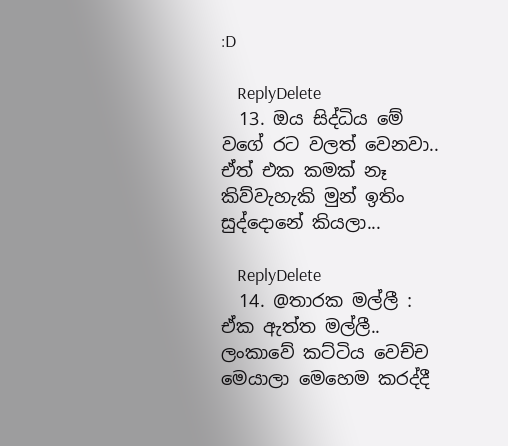:D

    ReplyDelete
  13. ඔය සිද්ධිය මේ වගේ රට වලත් වෙනවා.. ඒත් එක කමක් නෑ කිව්වැහැකි මුන් ඉතිං සුද්දොනේ කියලා...

    ReplyDelete
  14. @තාරක මල්ලී : ඒක ඇත්ත මල්ලී.. ලංකාවේ කට්ටිය වෙච්ච මෙයාලා මෙහෙම කරද්දී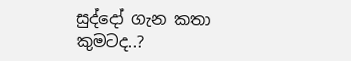සුද්දෝ ගැන කතා කුමටද..?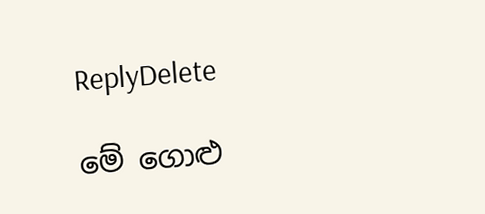ReplyDelete

මේ ගොළු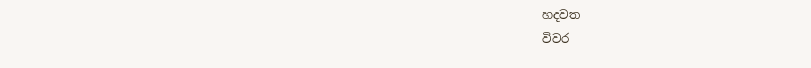හදවත
විවර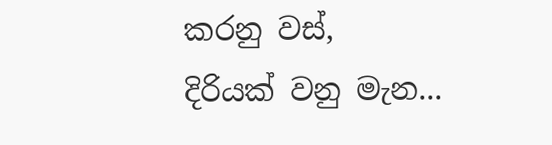කරනු වස්,
දිරියක් වනු මැන...